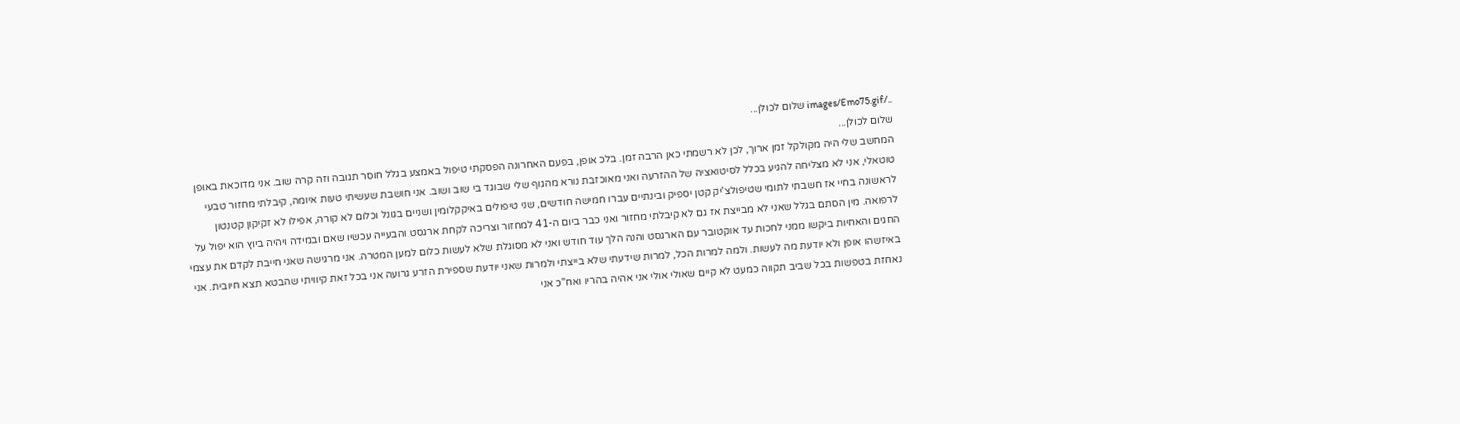../images/Emo75.gif שלום לכולן...
שלום לכולן...
המחשב שלי היה מקולקל זמן ארוך, לכן לא רשמתי כאן הרבה זמן. בלכ אופן, בפעם האחרונה הפסקתי טיפול באמצע בגלל חוסר תגובה וזה קרה שוב. אני מדוכאת באופן טוטאלי, אני לא מצליחה להגיע בכלל לסיטואציה של ההזרעה ואני מאוכזבת נורא מהגוף שלי שבוגד בי שוב ושוב. אני חושבת שעשיתי טעות איומה, קיבלתי מחזור טבעי לראשונה בחיי אז חשבתי לתומי שטיפולצ'יק קטן יספיק ובינתיים עברו חמישה חודשים, שני טיפולים באיקקלומין ושניים בגונל וכלום לא קורה, אפילו לא זקיקון קטנטון לרפואה. מין הסתם בגלל שאני לא מבייצת אז גם לא קיבלתי מחזור ואני כבר ביום ה-41 למחזור וצריכה לקחת ארגסט והבעייה עכשיו שאם ובמידה ויהיה ביוץ הוא יפול על החגים והאחיות ביקשו ממני לחכות עד אוקטובר עם הארגסט והנה הלך עוד חודש ואני לא מסוגלת שלא לעשות כלום למען המטרה. אני מרגישה שאני חייבת לקדם את עצמי באיזשהו אופן ולא יודעת מה לעשות. ולמה למרות הכל, למרות שידעתי שלא בייצתי ולמרות שאני יודעת שספירת הזרע גרועה אני בכל זאת קיוויתי שהבטא תצא חיובית. אני נאחזת בטפשות בכל שביב תקווה כמעט לא קיים שאולי אולי אני אהיה בהריו ואח"כ אני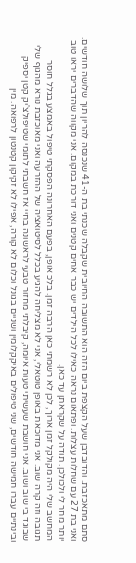סתם מתאכזבת. והדובדבן שעל הקצפת ביום הזה הוא התשובה החיובית שקבלה שכנתי בת ה-41 שנכנסה להריון תוך שלושה חודשים. ואני בת 27 עם שחלות עצלות. ופתאום נראה כאילו לכל הילדים יש כבר אחים קטנים ואני דורכת במקום. אני מקווה שהדברים יראו טוב יותר מחר לי ולכולכן. תודה על שקראתן עד כאן.
המחשב שלי היה מקולקל זמן ארוך, לכן לא רשמתי כאן הרבה זמן. בלכ אופן, בפעם האחרונה הפסקתי טיפול באמצע בגלל חוסר תגובה וזה קרה שוב. אני מדוכאת באופן טוטאלי, אני לא מצליחה להגיע בכלל לסיטואציה של ההזרעה ואני מאוכזבת נורא מהגוף שלי שבוגד בי שוב ושוב. אני חושבת שעשיתי טעות איומה, קיבלתי מחזור טבעי לראשונה בחיי אז חשבתי לתומי שטיפולצ'יק קטן יספיק ובינתיים עברו חמישה חודשים, שני טיפולים באיקקלומין ושניים בגונל וכלום לא קורה, אפילו לא זקיקון קטנטון לרפואה. מין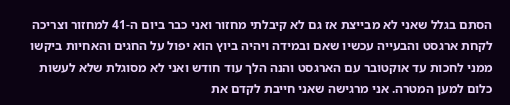הסתם בגלל שאני לא מבייצת אז גם לא קיבלתי מחזור ואני כבר ביום ה-41 למחזור וצריכה לקחת ארגסט והבעייה עכשיו שאם ובמידה ויהיה ביוץ הוא יפול על החגים והאחיות ביקשו ממני לחכות עד אוקטובר עם הארגסט והנה הלך עוד חודש ואני לא מסוגלת שלא לעשות כלום למען המטרה. אני מרגישה שאני חייבת לקדם את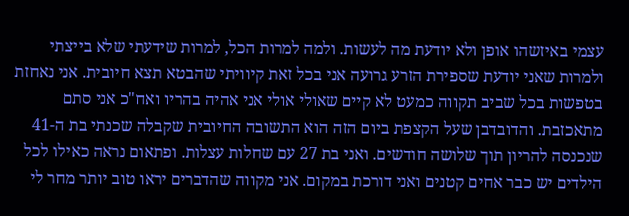עצמי באיזשהו אופן ולא יודעת מה לעשות. ולמה למרות הכל, למרות שידעתי שלא בייצתי ולמרות שאני יודעת שספירת הזרע גרועה אני בכל זאת קיוויתי שהבטא תצא חיובית. אני נאחזת בטפשות בכל שביב תקווה כמעט לא קיים שאולי אולי אני אהיה בהריו ואח"כ אני סתם מתאכזבת. והדובדבן שעל הקצפת ביום הזה הוא התשובה החיובית שקבלה שכנתי בת ה-41 שנכנסה להריון תוך שלושה חודשים. ואני בת 27 עם שחלות עצלות. ופתאום נראה כאילו לכל הילדים יש כבר אחים קטנים ואני דורכת במקום. אני מקווה שהדברים יראו טוב יותר מחר לי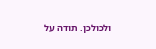ולכולכן. תודה על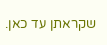שקראתן עד כאן.